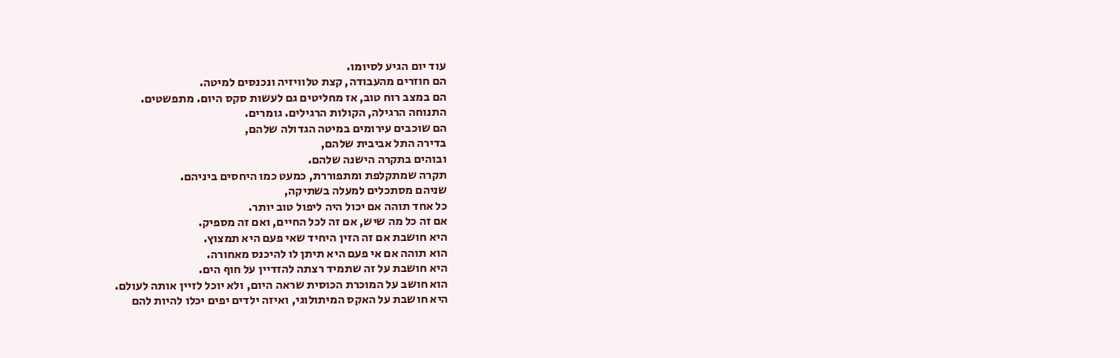עוד יום הגיע לסיומו.
הם חוזרים מהעבודה, קצת טלוויזיה ונכנסים למיטה.
הם במצב רוח טוב, אז מחליטים גם לעשות סקס היום. מתפשטים.
התנוחה הרגילה, הקולות הרגילים. גומרים.
הם שוכבים עירומים במיטה הגדולה שלהם,
בדירה התל אביבית שלהם,
ובוהים בתקרה הישנה שלהם.
תקרה שמתקלפת ומתפוררת, כמעט כמו היחסים ביניהם.
שניהם מסתכלים למעלה בשתיקה,
כל אחד תוהה אם יכול היה ליפול טוב יותר.
אם זה כל מה שיש, אם זה לכל החיים, ואם זה מספיק.
היא חושבת אם זה הזין היחיד שאי פעם היא תמצוץ.
הוא תוהה אם אי פעם היא תיתן לו להיכנס מאחורה.
היא חושבת על זה שתמיד רצתה להזדיין על חוף הים.
הוא חושב על המוכרת הכוסית שראה היום, ולא יוכל לזיין אותה לעולם.
היא חושבת על האקס המיתולוגי, ואיזה ילדים יפים יכלו להיות להם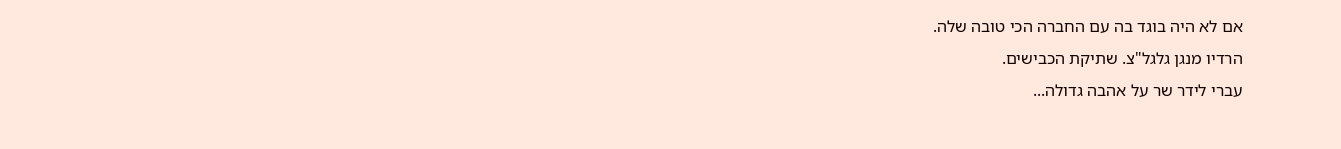אם לא היה בוגד בה עם החברה הכי טובה שלה.
הרדיו מנגן גלגל"צ. שתיקת הכבישים.
עברי לידר שר על אהבה גדולה...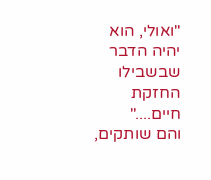"ואולי, הוא יהיה הדבר שבשבילו החזקת חיים...."
והם שותקים,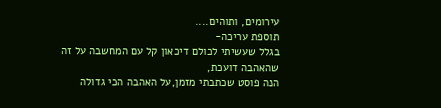עירומים, ותוהים....
תוספת עריכה-
בגלל שעשיתי לכולם דיכאון קל עם המחשבה על זה שהאהבה דועכת,
הנה פוסט שכתבתי מזמן,על האהבה הכי גדולה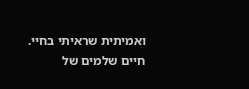ואמיתית שראיתי בחיי.
חיים שלמים של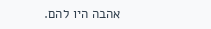אהבה היו להם.